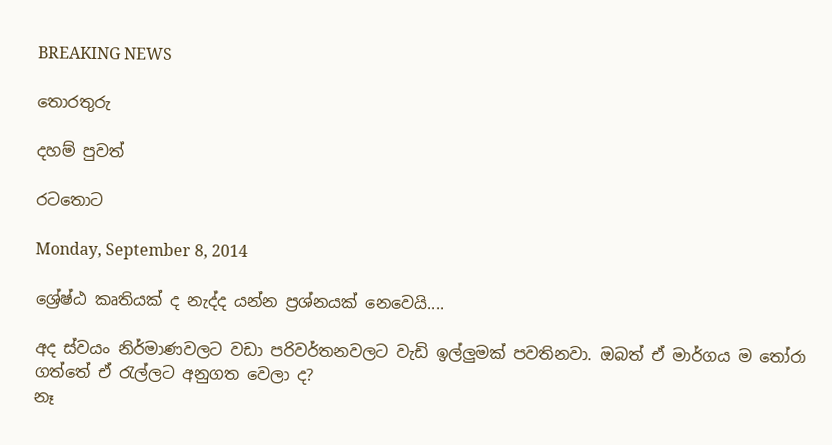BREAKING NEWS

තොරතුරු

දහම් පුවත්

රටතොට

Monday, September 8, 2014

ශ්‍රේෂ්ඨ කෘතියක් ද නැද්ද යන්න ප්‍රශ්නයක් නෙවෙයි....

අද ස්වයං නිර්මාණවලට වඩා පරිවර්තනවලට වැඩි ඉල්ලුමක් පවතිනවා. ඔබත් ඒ මාර්ගය ම තෝරා ගත්තේ ඒ රැල්ලට අනුගත වෙලා ද?
නෑ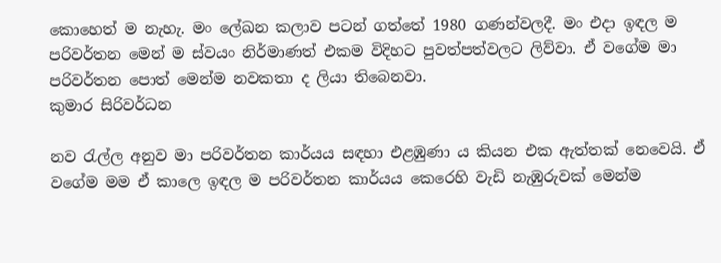කොහෙත් ම නැහැ. මං ලේඛන කලාව පටන් ගත්තේ 1980 ගණන්වලදී. මං එදා ඉඳල ම පරිවර්තන මෙන් ම ස්වයං නිර්මාණත් එකම විදිහට පුවත්පත්වලට ලිව්වා. ඒ වගේම මා පරිවර්තන පොත් මෙන්ම නවකතා ද ලියා තිබෙනවා.
කුමාර සිරිවර්ධන

නව රැල්ල අනුව මා පරිවර්තන කාර්යය සඳහා එළඹුණා ය කියන එක ඇත්තක් නෙවෙයි. ඒ වගේම මම ඒ කාලෙ ඉඳල ම පරිවර්තන කාර්යය කෙරෙහි වැඩි නැඹුරුවක් මෙන්ම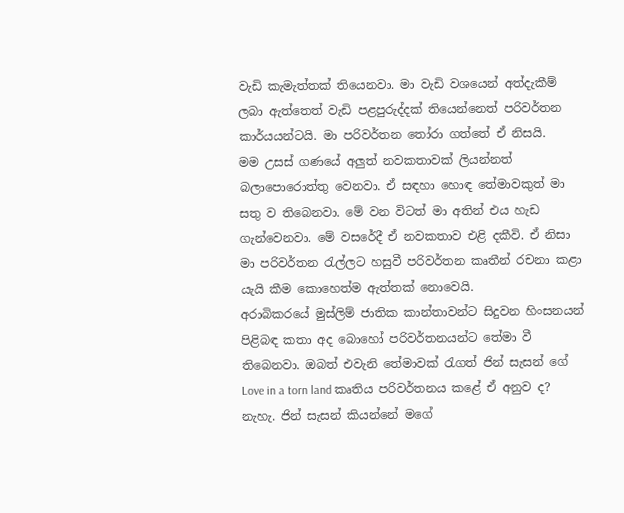වැඩි කැමැත්තක් තියෙනවා. මා වැඩි වශයෙන් අත්දැකීම් ලබා ඇත්තෙත් වැඩි පළපුරුද්දක් තියෙන්නෙත් පරිවර්තන කාර්යයන්ටයි. මා පරිවර්තන තෝරා ගත්තේ ඒ නිසයි.
මම උසස් ගණයේ අලුත් නවකතාවක් ලියන්නත් බලාපොරොත්තු වෙනවා. ඒ සඳහා හොඳ තේමාවකුත් මා සතු ව තිබෙනවා. මේ වන විටත් මා අතින් එය හැඩ ගැන්වෙනවා. මේ වසරේදී ඒ නවකතාව එළි දකීවි. ඒ නිසා මා පරිවර්තන රැල්ලට හසුවී පරිවර්තන කෘතීන් රචනා කළා යැයි කීම කොහෙත්ම ඇත්තක් නොවෙයි.
අරාබිකරයේ මුස්ලිම් ජාතික කාන්තාවන්ට සිදුවන හිංසනයන් පිළිබඳ කතා අද බොහෝ පරිවර්තනයන්ට තේමා වී තිබෙනවා. ඔබත් එවැනි තේමාවක් රැගත් ජින් සැසන් ගේ Love in a torn land කෘතිය පරිවර්තනය කළේ ඒ අනුව ද?
නැහැ. ජින් සැසන් කියන්නේ මගේ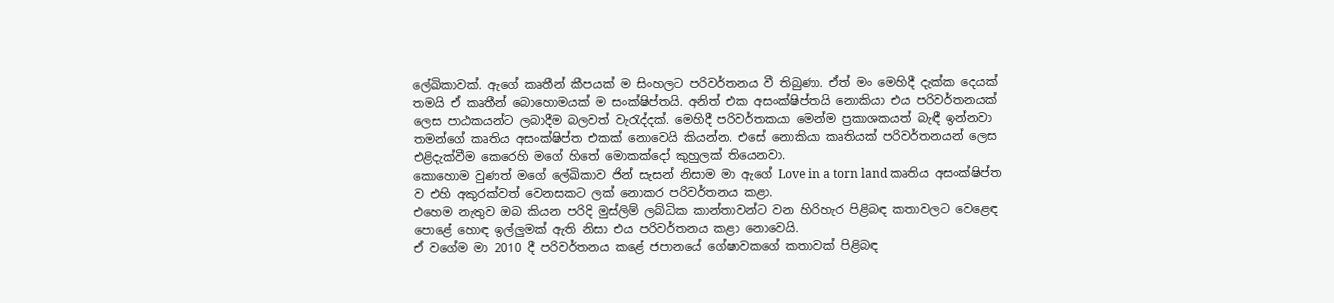ලේඛිකාවක්. ඇගේ කෘතීන් කීපයක් ම සිංහලට පරිවර්තනය වී තිබුණා. ඒත් මං මෙහිදී දැක්ක දෙයක් තමයි ඒ කෘතීන් බොහොමයක් ම සංක්ෂිප්තයි. අනිත් එක අසංක්ෂිප්තයි නොකියා එය පරිවර්තනයක් ලෙස පාඨකයන්ට ලබාදීම බලවත් වැරැද්දක්. මෙහිදී පරිවර්තකයා මෙන්ම ප්‍රකාශකයත් බැඳී ඉන්නවා තමන්ගේ කෘතිය අසංක්ෂිප්ත එකක් නොවෙයි කියන්න. එසේ නොකියා කෘතියක් පරිවර්තනයන් ලෙස එළිදැක්වීම කෙරෙහි මගේ හිතේ මොකක්දෝ කුහුලක් තියෙනවා.
කොහොම වුණත් මගේ ලේඛිකාව ජින් සැසන් නිසාම මා ඇගේ Love in a torn land කෘතිය අසංක්ෂිප්ත ව එහි අකුරක්වත් වෙනසකට ලක් නොකර පරිවර්තනය කළා.
එහෙම නැතුව ඔබ කියන පරිදි මුස්ලිම් ලබ්ධික කාන්තාවන්ට වන හිරිහැර පිළිබඳ කතාවලට වෙළෙඳ පොළේ හොඳ ඉල්ලුමක් ඇති නිසා එය පරිවර්තනය කළා නොවෙයි.
ඒ වගේම මා 2010 දී පරිවර්තනය කළේ ජපානයේ ගේෂාවකගේ කතාවක් පිළිබඳ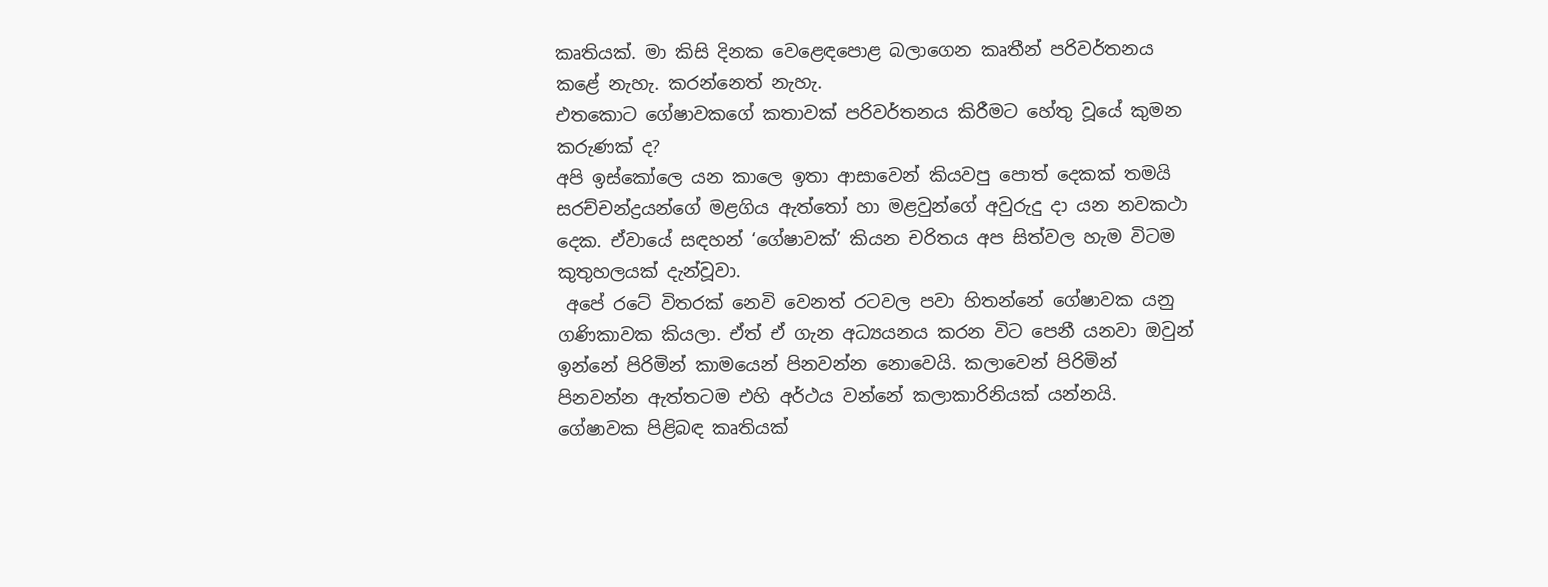කෘතියක්. මා කිසි දිනක වෙළෙඳපොළ බලාගෙන කෘතීන් පරිවර්තනය කළේ නැහැ. කරන්නෙත් නැහැ.
එතකොට ගේෂාවකගේ කතාවක් පරිවර්තනය කිරීමට හේතු වූයේ කුමන කරුණක් ද?
අපි ඉස්කෝලෙ යන කාලෙ ඉතා ආසාවෙන් කියවපු පොත් දෙකක් තමයි සරච්චන්ද්‍රයන්ගේ මළගිය ඇත්තෝ හා මළවුන්ගේ අවුරුදු දා යන නවකථා දෙක. ඒවායේ සඳහන් ‘ගේෂාවක්’ කියන චරිතය අප සිත්වල හැම විටම කුතුහලයක් දැන්වූවා.
 අපේ රටේ විතරක් නෙවි වෙනත් රටවල පවා හිතන්නේ ගේෂාවක යනු ගණිකාවක කියලා. ඒත් ඒ ගැන අධ්‍යයනය කරන විට පෙනී යනවා ඔවුන් ඉන්නේ පිරිමින් කාමයෙන් පිනවන්න නොවෙයි. කලාවෙන් පිරිමින් පිනවන්න ඇත්තටම එහි අර්ථය වන්නේ කලාකාරිනියක් යන්නයි.
ගේෂාවක පිළිබඳ කෘතියක්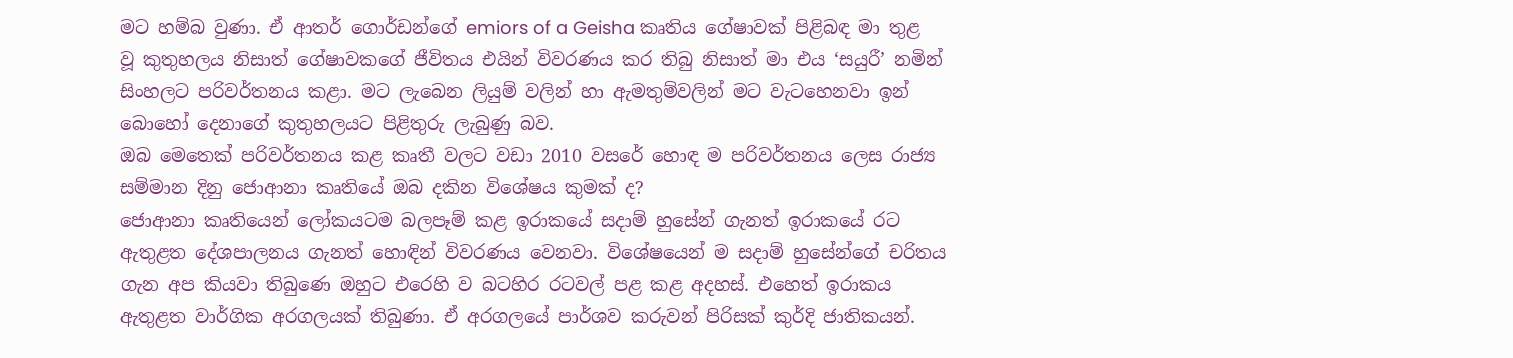මට හම්බ වුණා. ඒ ආතර් ගොර්ඩන්ගේ emiors of a Geisha කෘතිය ගේෂාවක් පිළිබඳ මා තුළ වූ කුතුහලය නිසාත් ගේෂාවකගේ ජීවිතය එයින් විවරණය කර තිබු නිසාත් මා එය ‘සයුරී’ නමින් සිංහලට පරිවර්තනය කළා. මට ලැබෙන ලියුම් වලින් හා ඇමතුම්වලින් මට වැටහෙනවා ඉන් බොහෝ දෙනාගේ කුතුහලයට පිළිතුරු ලැබුණු බව.
ඔබ මෙතෙක් පරිවර්තනය කළ කෘතී වලට වඩා 2010 වසරේ හොඳ ම පරිවර්තනය ලෙස රාජ්‍ය සම්මාන දිනු ජොආනා කෘතියේ ඔබ දකින විශේෂය කුමක් ද?
ජොආනා කෘතියෙන් ලෝකයටම බලපෑම් කළ ඉරාකයේ සදාම් හුසේන් ගැනත් ඉරාකයේ රට ඇතුළත දේශපාලනය ගැනත් හොඳින් විවරණය වෙනවා. විශේෂයෙන් ම සදාම් හුසේන්ගේ චරිතය ගැන අප කියවා තිබුණෙ ඔහුට එරෙහි ව බටහිර රටවල් පළ කළ අදහස්. එහෙත් ඉරාකය ඇතුළත වාර්ගික අරගලයක් තිබුණා. ඒ අරගලයේ පාර්ශව කරුවන් පිරිසක් කුර්දි ජාතිකයන්.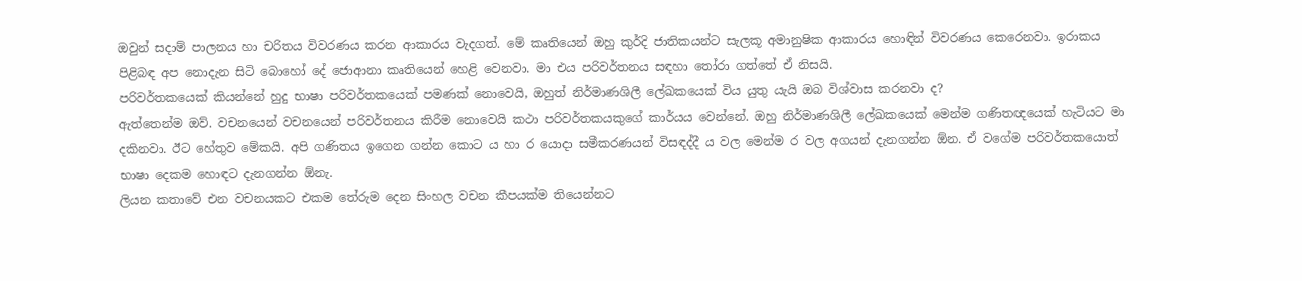ඔවුන් සදාම් පාලනය හා චරිතය විවරණය කරන ආකාරය වැදගත්. මේ කෘතියෙන් ඔහු කුර්දි ජාතිකයන්ට සැලකූ අමානුෂික ආකාරය හොඳින් විවරණය කෙරෙනවා. ඉරාකය පිළිබඳ අප නොදැන සිටි බොහෝ දේ ජොආනා කෘතියෙන් හෙළි වෙනවා. මා එය පරිවර්තනය සඳහා තෝරා ගත්තේ ඒ නිසයි.
පරිවර්තකයෙක් කියන්නේ හුදු භාෂා පරිවර්තකයෙක් පමණක් නොවෙයි, ඔහුත් නිර්මාණශිලී ලේඛකයෙක් විය යුතු යැයි ඔබ විශ්වාස කරනවා ද?
ඇත්තෙන්ම ඔව්. වචනයෙන් වචනයෙන් පරිවර්තනය කිරීම නොවෙයි කථා පරිවර්තකයකුගේ කාර්යය වෙන්නේ. ඔහු නිර්මාණශිලී ලේඛකයෙක් මෙන්ම ගණිතඥයෙක් හැටියට මා දකිනවා. ඊට හේතුව මේකයි. අපි ගණිතය ඉගෙන ගන්න කොට ය හා ර යොදා සමීකරණයන් විසඳද්දී ය වල මෙන්ම ර වල අගයන් දැනගන්න ඕන. ඒ වගේම පරිවර්තකයොත් භාෂා දෙකම හොඳට දැනගන්න ඕනැ.
ලියන කතාවේ එන වචනයකට එකම තේරුම දෙන සිංහල වචන කීපයක්ම තියෙන්නට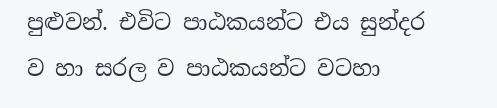පුළුවන්. එවිට පාඨකයන්ට එය සුන්දර ව හා සරල ව පාඨකයන්ට වටහා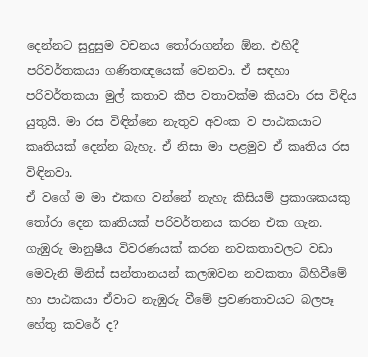දෙන්නට සුදුසුම වචනය තෝරාගන්න ඕන. එහිදී පරිවර්තකයා ගණිතඥයෙක් වෙනවා. ඒ සඳහා පරිවර්තකයා මුල් කතාව කීප වතාවක්ම කියවා රස විඳිය යුතුයි. මා රස විඳින්නෙ නැතුව අවංක ව පාඨකයාට කෘතියක් දෙන්න බැහැ. ඒ නිසා මා පළමුව ඒ කෘතිය රස විඳිනවා.
ඒ වගේ ම මා එකඟ වන්නේ නැහැ කිසියම් ප්‍රකාශකයකු තෝරා දෙන කෘතියක් පරිවර්තනය කරන එක ගැන.
ගැඹුරු මානුෂීය විවරණයක් කරන නවකතාවලට වඩා මෙවැනි මිනිස් සන්තානයන් කලඹවන නවකතා බිහිවීමේ හා පාඨකයා ඒවාට නැඹුරු වීමේ ප්‍රවණතාවයට බලපෑ හේතු කවරේ ද?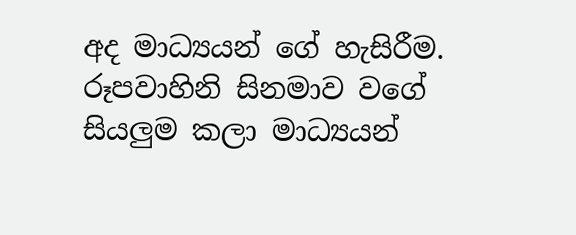අද මාධ්‍යයන් ගේ හැසිරීම. රූපවාහිනි සිනමාව වගේ සියලුම කලා මාධ්‍යයන්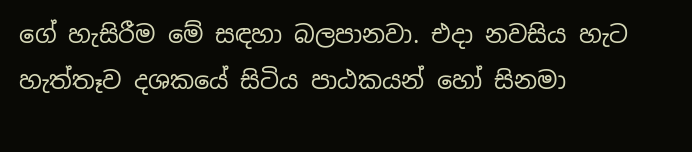ගේ හැසිරීම මේ සඳහා බලපානවා. එදා නවසිය හැට හැත්තෑව දශකයේ සිටිය පාඨකයන් හෝ සිනමා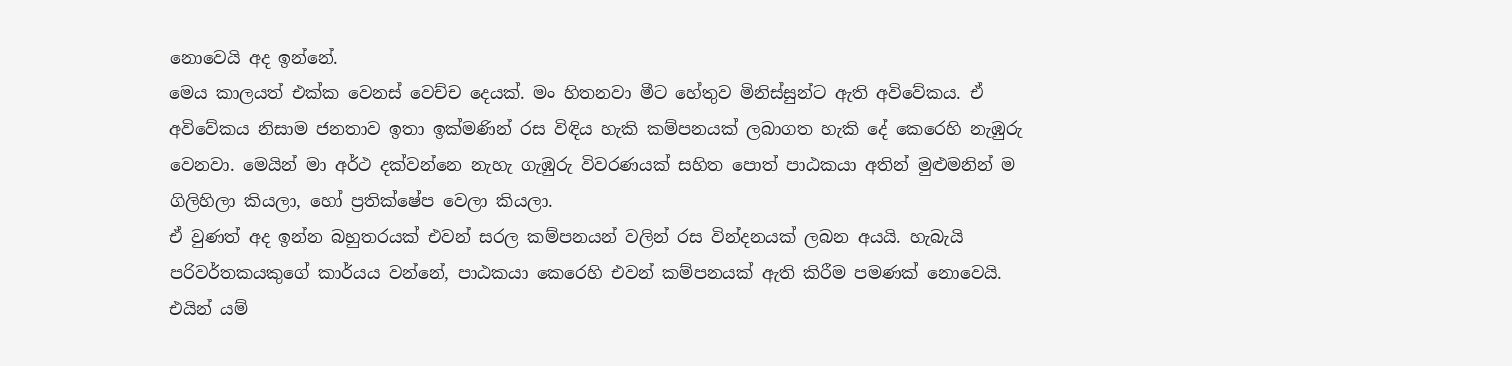නොවෙයි අද ඉන්නේ.
මෙය කාලයත් එක්ක වෙනස් වෙච්ච දෙයක්. මං හිතනවා මීට හේතුව මිනිස්සුන්ට ඇති අවිවේකය. ඒ අවිවේකය නිසාම ජනතාව ඉතා ඉක්මණින් රස විඳිය හැකි කම්පනයක් ලබාගත හැකි දේ කෙරෙහි නැඹුරු වෙනවා. මෙයින් මා අර්ථ දක්වන්නෙ නැහැ ගැඹුරු විවරණයක් සහිත පොත් පාඨකයා අතින් මුළුමනින් ම ගිලිහිලා කියලා, හෝ ප්‍රතික්ෂේප වෙලා කියලා.
ඒ වුණත් අද ඉන්න බහුතරයක් එවන් සරල කම්පනයන් වලින් රස වින්දනයක් ලබන අයයි. හැබැයි පරිවර්තකයකුගේ කාර්යය වන්නේ, පාඨකයා කෙරෙහි එවන් කම්පනයක් ඇති කිරීම පමණක් නොවෙයි. එයින් යම්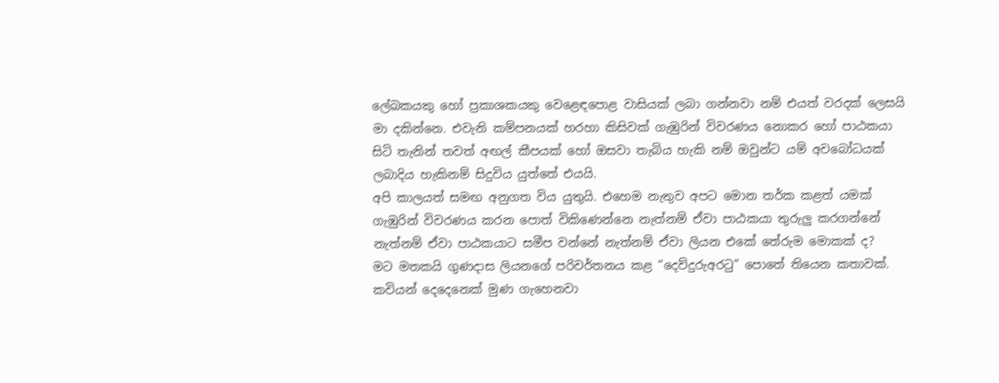ලේඛකයකු හෝ ප්‍රකාශකයකු වෙළෙඳපොළ වාසියක් ලබා ගන්නවා නම් එයත් වරදක් ලෙසයි මා දකින්නෙ. එවැනි කම්පනයක් හරහා කිසිවක් ගැඹුරින් විවරණය නොකර හෝ පාඨකයා සිටි තැනින් තවත් අඟල් කීපයක් හෝ ඔසවා තැබිය හැකි නම් ඔවුන්ට යම් අවබෝධයක් ලබාදිය හැකිනම් සිදුවිය යුත්තේ එයයි.
අපි කාලයත් සමඟ අනුගත විය යුතුයි. එහෙම නැතුව අපට මොන තර්ක කළත් යමක් ගැඹුරින් විවරණය කරන පොත් විකිණෙන්නෙ නැත්නම් ඒවා පාඨකයා තුරුලු කරගන්නේ නැත්නම් ඒවා පාඨකයාට සමීප වන්නේ නැත්නම් ඒවා ලියන එකේ තේරුම මොකක් ද?
මට මතකයි ගුණදාස ලියනගේ පරිවර්තනය කළ “දෙව්දුරුඅරටු” පොතේ තියෙන කතාවක්.
කවියන් දෙදෙනෙක් මුණ ගැහෙනවා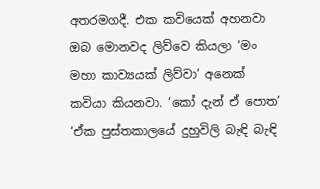අතරමගදී. එක කවියෙක් අහනවා ඔබ මොනවද ලිව්වෙ කියලා ‘මං මහා කාව්‍යයක් ලිව්වා’ අනෙක් කවියා කියනවා. ‘කෝ දැන් ඒ පොත’ ‘ඒක පුස්තකාලයේ දුහුවිලි බැඳි බැඳි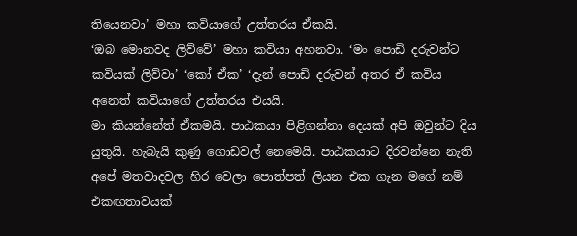තියෙනවා’ මහා කවියාගේ උත්තරය ඒකයි.
‘ඔබ මොනවද ලිව්වේ’ මහා කවියා අහනවා. ‘මං පොඩි දරුවන්ට කවියක් ලිව්වා’ ‘කෝ ඒක’ ‘දැන් පොඩි දරුවන් අතර ඒ කවිය අනෙත් කවියාගේ උත්තරය එයයි.
මා කියන්නේත් ඒකමයි. පාඨකයා පිළිගන්නා දෙයක් අපි ඔවුන්ට දිය යුතුයි. හැබැයි කුණු ගොඩවල් නෙමෙයි. පාඨකයාට දිරවන්නෙ නැති අපේ මතවාදවල හිර වෙලා පොත්පත් ලියන එක ගැන මගේ නම් එකඟතාවයක්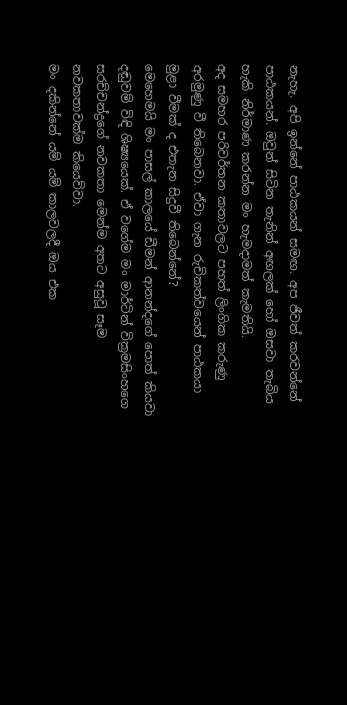නැහැ. අපි ඉන්නේ පාඨකයන් සමඟ. අප ජීවත් කරවන්නේ පාඨකයන්. ඔවුන් සිටින තැනින් අඟලක් හෝ ඔසවා තැබිය හැකි නිර්මාණ කරන්න මං හැමදාමත් කැමතියි.
අද සමහර පරිවර්තන කතාවලට පහත් ලිංගික කරුණු අරමුණු වී තිබෙනවා. ඒවා ගැන රුචිකත්වයෙන් පාඨකයා මුළා වීමක් ද එතැන සිදුවී තිබෙන්නේ?
මෙහෙමයි මං පාසල් කාලයේ ඩීමන් ආනන්දගේ පොත් කියවා දඬුවම් විඳි ශිෂ්‍යයෙක්. ඒ වගේම මං මාර්ටින් වික්‍රමසිංහගෙ සරච්චන්ද්‍රගේ නවකතා මෙන්ම අතට අසුවූ සෑම නවකතාවක්ම කියෙව්වා.
මං දකින්නේ යම් යම් කාලවලදී ඔය එක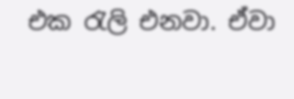එක රැලි එනවා. ඒවා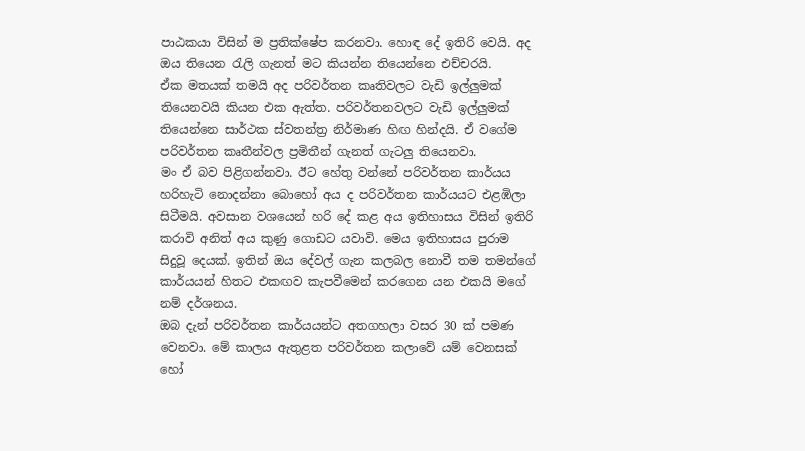පාඨකයා විසින් ම ප්‍රතික්ෂේප කරනවා. හොඳ දේ ඉතිරි වෙයි. අද ඔය තියෙන රැලි ගැනත් මට කියන්න තියෙන්නෙ එච්චරයි.
ඒක මතයක් තමයි අද පරිවර්තන කෘතිවලට වැඩි ඉල්ලුමක් තියෙනවයි කියන එක ඇත්ත. පරිවර්තනවලට වැඩි ඉල්ලුමක් තියෙන්නෙ සාර්ථක ස්වතන්ත්‍ර නිර්මාණ හිඟ හින්දයි. ඒ වගේම පරිවර්තන කෘතීන්වල ප්‍රමිතීන් ගැනත් ගැටලු තියෙනවා.
මං ඒ බව පිළිගන්නවා. ඊට හේතු වන්නේ පරිවර්තන කාර්යය හරිහැටි නොදන්නා බොහෝ අය ද පරිවර්තන කාර්යයට එළඹිලා සිටීමයි. අවසාන වශයෙන් හරි දේ කළ අය ඉතිහාසය විසින් ඉතිරි කරාවි අනිත් අය කුණු ගොඩට යවාවි. මෙය ඉතිහාසය පුරාම සිදුවූ දෙයක්. ඉතින් ඔය දේවල් ගැන කලබල නොවී තම තමන්ගේ කාර්යයන් හිතට එකඟව කැපවීමෙන් කරගෙන යන එකයි මගේ නම් දර්ශනය.
ඔබ දැන් පරිවර්තන කාර්යයන්ට අතගහලා වසර 30 ක් පමණ වෙනවා. මේ කාලය ඇතුළත පරිවර්තන කලාවේ යම් වෙනසක් හෝ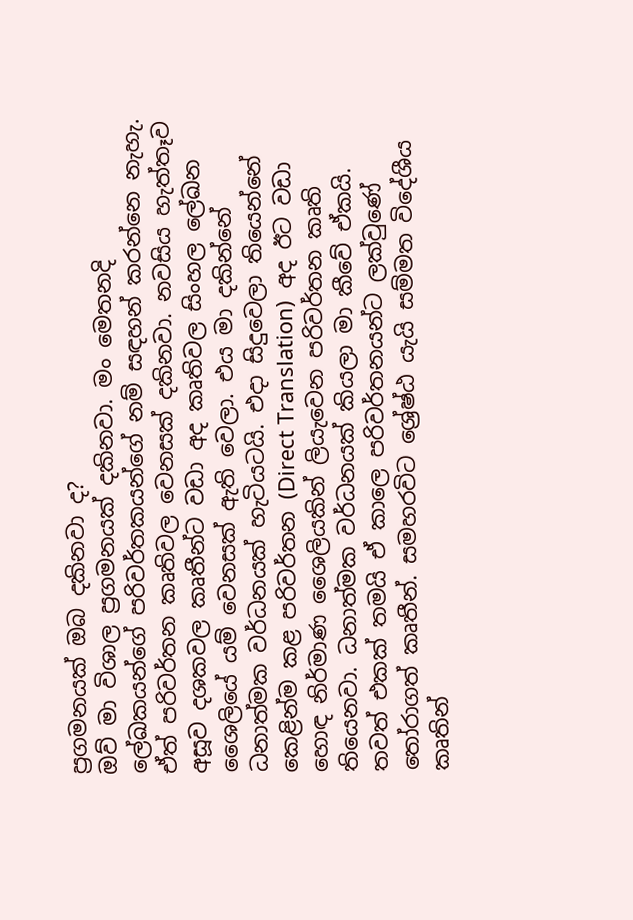ප්‍රගමනයක් ඔබ දකිනවා ද?
ඔව් මා විශාල ප්‍රගමනයක් දකිනවා. මං මෙතනදි ලේඛකයන්ගේ පරිවර්තකයන්ගේ නම් සඳහන් කරන්නෙ නැහැ. ඒත් පරිවර්තන කෘතිවල වෙනසක් දකිනවා. නවසිය හැත්තෑව අසූව දශකවල කෘතීන්ට වඩා අද කෘතිවල සිංහල ලේඛන ශෛලියේ යම් වෙනසක් ඇති වෙලා. එය මා දකින්නේ ධනාත්මක වර්ධනයක් හැටියටයි. එදා සිදුවෙලා තියෙන්නේ කෙළින්ම කළ පරිවර්තන (Direct Translation)  අද ඊට වඩා හොඳ නිර්මාණ ශෛලියකින් ලියැවෙන පරිවර්තන කෘති තියෙනවා. ධනාත්මක වර්ධනයක් කියලා මා කීවේ ඒකයි.
තවත් එකක් තමයි ඒ කාලෙ පරිවර්තනයන්ට ලක්වුණේ තෝරාගත් කෘතීන්. සමහරවිට ශ්‍රේෂ්ඨ යැයි සම්මත විදේශීය කෘතින්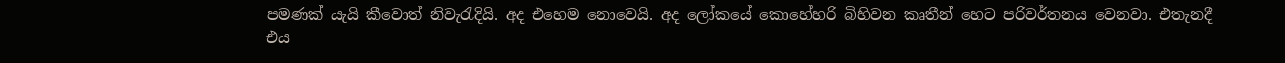පමණක් යැයි කීවොත් නිවැරැදියි. අද එහෙම නොවෙයි. අද ලෝකයේ කොහේහරි බිහිවන කෘතීන් හෙට පරිවර්තනය වෙනවා. එතැනදී එය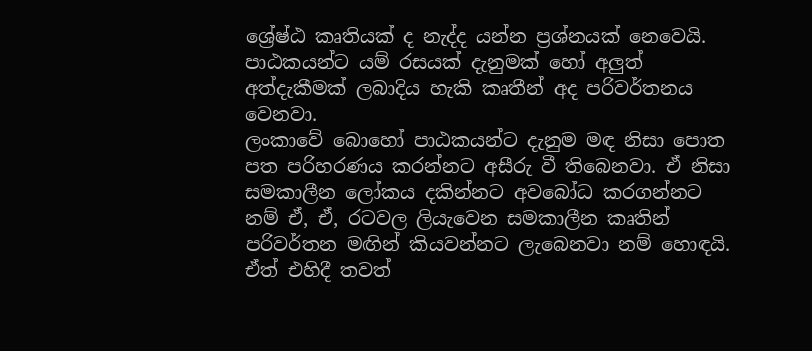ශ්‍රේෂ්ඨ කෘතියක් ද නැද්ද යන්න ප්‍රශ්නයක් නෙවෙයි. පාඨකයන්ට යම් රසයක් දැනුමක් හෝ අලුත් අත්දැකීමක් ලබාදිය හැකි කෘතීන් අද පරිවර්තනය වෙනවා.
ලංකාවේ බොහෝ පාඨකයන්ට දැනුම මඳ නිසා පොත පත පරිහරණය කරන්නට අසීරු වී තිබෙනවා. ඒ නිසා සමකාලීන ලෝකය දකින්නට අවබෝධ කරගන්නට නම් ඒ, ඒ, රටවල ලියැවෙන සමකාලීන කෘතින් පරිවර්තන මඟින් කියවන්නට ලැබෙනවා නම් හොඳයි.
ඒත් එහිදී තවත්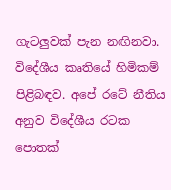ගැටලුවක් පැන නඟිනවා. විදේශීය කෘතියේ හිමිකම් පිළිබඳව. අපේ රටේ නීතිය අනුව විදේශීය රටක පොතක්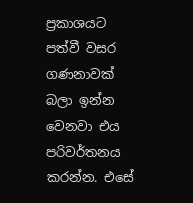ප්‍රකාශයට පත්වී වසර ගණනාවක් බලා ඉන්න වෙනවා එය පරිවර්තනය කරන්න. එසේ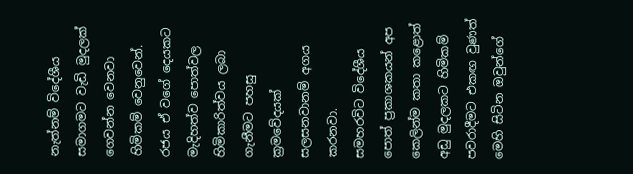නැත්නම් විදේශීය සමාගමට වැඩි මුදලක් ගෙවන්න වෙනවා හිමිකම් වෙනුවෙන්.
රජය ඒ වගේ දෙයකට මැදිහත්ව පොත්වල හිමිකාරිත්වය ලබා ගැනීමට පහසු ක්‍රමවේදයක් සලසනවානම් අගය කරනවා.
සමහරවිට විදේශීය පොත් ප්‍රකාශකයන් අප කෙලින්ම කතා කළොත් අඩු මුදලකට හිමිකම් පවරාදීමට එකඟ වුණත් මෙහි සිටින ඔවුන්ගේ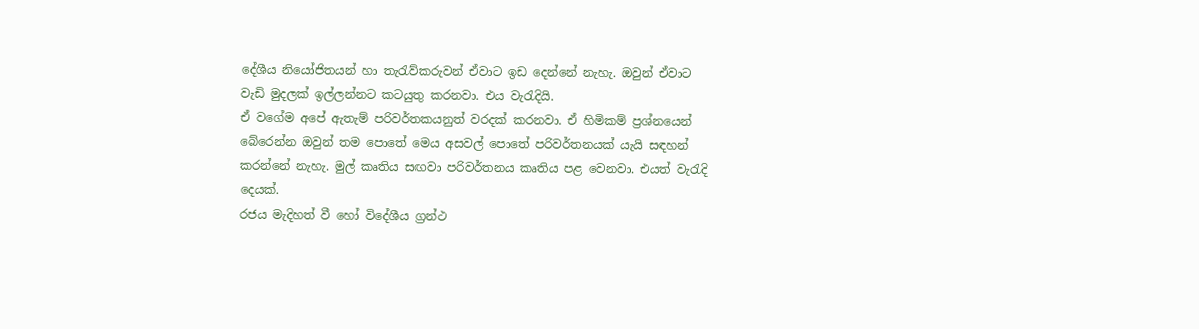දේශීය නියෝජිතයන් හා තැරැව්කරුවන් ඒවාට ඉඩ දෙන්නේ නැහැ. ඔවුන් ඒවාට වැඩි මුදලක් ඉල්ලන්නට කටයුතු කරනවා. එය වැරැදියි.
ඒ වගේම අපේ ඇතැම් පරිවර්තකයනුත් වරදක් කරනවා. ඒ හිමිකම් ප්‍රශ්නයෙන් බේරෙන්න ඔවුන් තම පොතේ මෙය අසවල් පොතේ පරිවර්තනයක් යැයි සඳහන් කරන්නේ නැහැ. මුල් කෘතිය සඟවා පරිවර්තනය කෘතිය පළ වෙනවා. එයත් වැරැදි දෙයක්.
රජය මැදිහත් වී හෝ විදේශීය ග්‍රන්ථ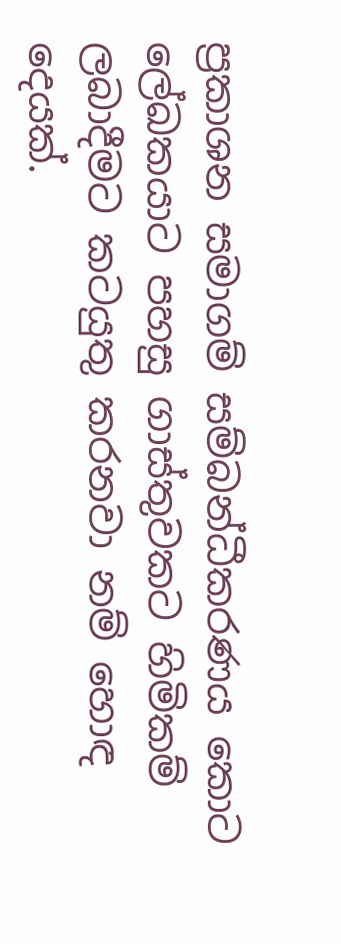ප්‍රකාශන සමාගම් සම්බන්ධීකරණය කොට ලේඛකයාට පහසු ගාස්තුවකට හිමිකම් ලබාදීමට කටයුතු කරනවා නම් හොඳ දෙයක්.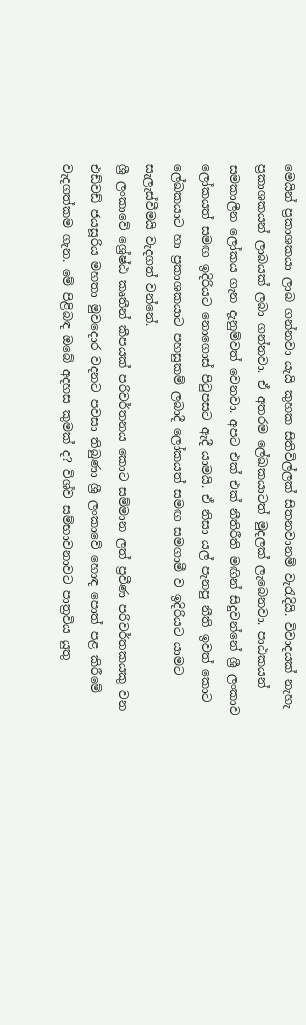මෙයින් ප්‍රකාශකයා ලාබ ගන්නවා යැයි කුහක සිතිවිල්ලක් සිතනවානම් වැරැදියි. විවාදයක් නැහැ ප්‍රකාශකයන් ලාබයක් ලබා ගන්නවා. ඒ අතරම ලේඛකයාටත් මුදලක් ලැබෙනවා. පාඨකයන් සමකාලීන ලෝකය ගැන දැනුම්වත් වෙනවා. අපට එක් එක් නීතිරීති මඟින් සිදුවන්නේ ශ්‍රී ලංකාව ලෝකයත් සමඟ ඉදිරියට නොගොස් පිටුපසට ඇදී යාමයි. ඒ නිසා යල් පැනපු නීති ඉවත් කොට ලේඛකයාට හා ප්‍රකාශකයාට පහසුකම් ලබාදී ලෝකයත් සමඟ සමගාමී ව ඉදිරියට යාමට සැලැස්වීමයි වැදගත් වන්නේ.
ශ්‍රී ලංකාවේ ශ්‍රේෂ්ඨ කෘතීන් කීපයක් පරිවර්තනය කොට සම්මාන ලත් ප්‍රවීණ පරිවර්තකයකු වන එඩ්වඩ් ජයසූරිය මහතා මුවදොර වදනට පවසා තිබුණා ශ්‍රී ලංකාවේ හොඳ පොත් පළ කිරීමේ වැදගත්කම ගැන. මේ පිළිබඳ ඔබේ අදහස කුමක් ද? විශ්ව සම්භාවනාවට පාත්‍රවිය යුතු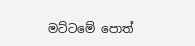මට්ටමේ පොත්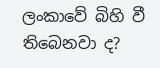ලංකාවේ බිහි වී තිබෙනවා ද?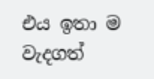එය ඉතා ම වැදගත්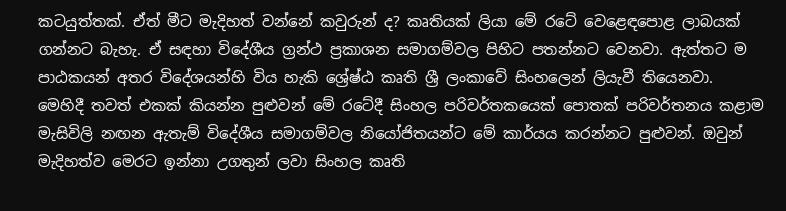කටයුත්තක්. ඒත් මීට මැදිහත් වන්නේ කවුරුන් ද? කෘතියක් ලියා මේ රටේ වෙළෙඳපොළ ලාබයක් ගන්නට බැහැ. ඒ සඳහා විදේශීය ග්‍රන්ථ ප්‍රකාශන සමාගම්වල පිහිට පතන්නට වෙනවා. ඇත්තට ම පාඨකයන් අතර විදේශයන්හි විය හැකි ශ්‍රේෂ්ඨ කෘති ශ්‍රී ලංකාවේ සිංහලෙන් ලියැවී තියෙනවා.
මෙහිදී තවත් එකක් කියන්න පුළුවන් මේ රටේදී සිංහල පරිවර්තකයෙක් පොතක් පරිවර්තනය කළාම මැසිවිලි නඟන ඇතැම් විදේශීය සමාගම්වල නියෝජිතයන්ට මේ කාර්යය කරන්නට පුළුවන්. ඔවුන් මැදිහත්ව මෙරට ඉන්නා උගතුන් ලවා සිංහල කෘති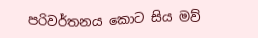පරිවර්තනය කොට සිය මව්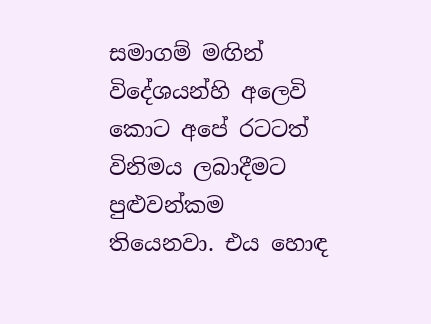සමාගම් මඟින් විදේශයන්හි අලෙවි කොට අපේ රටටත් විනිමය ලබාදීමට පුළුවන්කම තියෙනවා. එය හොඳ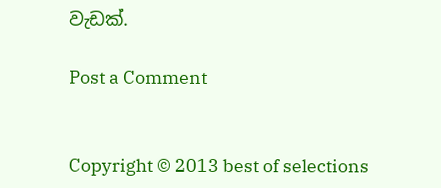වැඩක්.

Post a Comment


Copyright © 2013 best of selections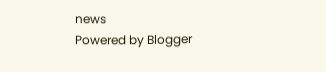news
Powered by Blogger